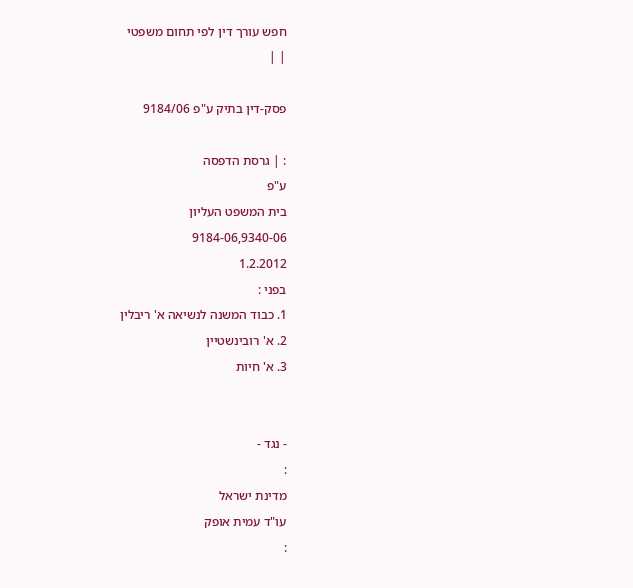חפש עורך דין לפי תחום משפטי
| |

פסק-דין בתיק ע"פ 9184/06

: | גרסת הדפסה
ע"פ
בית המשפט העליון
9184-06,9340-06
1.2.2012
בפני :
1. כבוד המשנה לנשיאה א' ריבלין
2. א' רובינשטיין
3. א' חיות


- נגד -
:
מדינת ישראל
עו"ד עמית אופק
: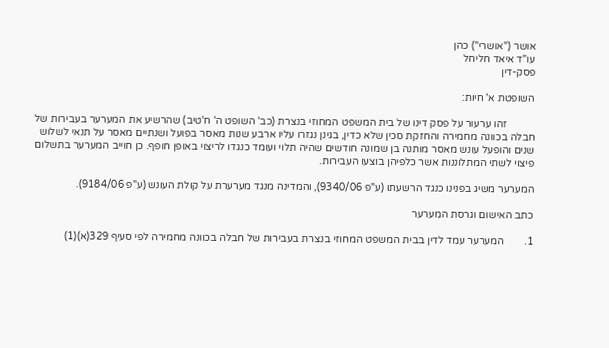אושר ("אושרי") כהן
עו"ד איאד חליחל
פסק-דין

השופטת א' חיות:

           זהו ערעור על פסק דינו של בית המשפט המחוזי בנצרת (כב' השופט ה' ח'טיב) שהרשיע את המערער בעבירות של חבלה בכוונה מחמירה והחזקת סכין שלא כדין, בגינן נגזרו עליו ארבע שנות מאסר בפועל ושנתיים מאסר על תנאי לשלוש שנים והופעל עונש מאסר מותנה בן שמונה חודשים שהיה תלוי ועומד כנגדו לריצוי באופן חופף. כן חוייב המערער בתשלום פיצוי לשתי המתלוננות אשר כלפיהן בוצעו העבירות.

המערער משיג בפנינו כנגד הרשעתו (ע"פ 9340/06), והמדינה מנגד מערערת על קולת העונש (ע"פ 9184/06).

כתב האישום וגרסת המערער

1.        המערער עמד לדין בבית המשפט המחוזי בנצרת בעבירות של חבלה בכוונה מחמירה לפי סעיף 329(א)(1)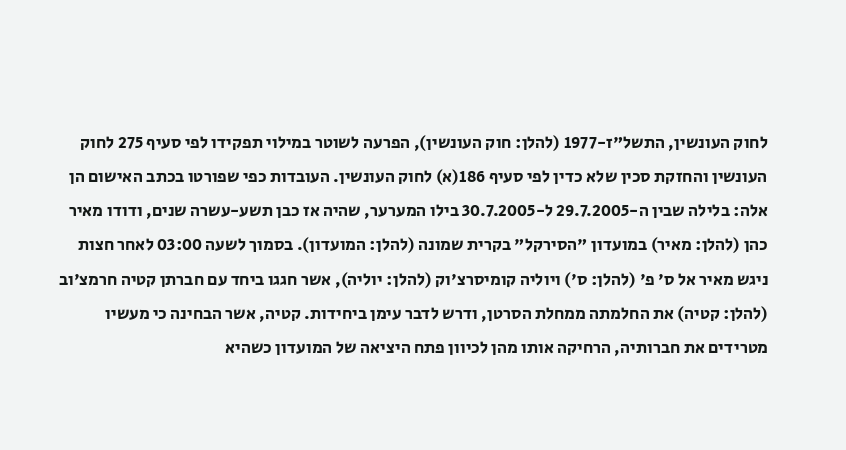לחוק העונשין, התשל"ז-1977 (להלן: חוק העונשין), הפרעה לשוטר במילוי תפקידו לפי סעיף 275 לחוק העונשין והחזקת סכין שלא כדין לפי סעיף 186(א) לחוק העונשין. העובדות כפי שפורטו בכתב האישום הן אלה: בלילה שבין ה-29.7.2005 ל-30.7.2005 בילו המערער, שהיה אז כבן תשע-עשרה שנים, ודודו מאיר כהן (להלן: מאיר) במועדון "הסירקל" בקרית שמונה (להלן: המועדון). בסמוך לשעה 03:00 לאחר חצות ניגש מאיר אל ס' פ' (להלן: ס') ויוליה קומיסרצ'וק (להלן: יוליה), אשר חגגו ביחד עם חברתן קטיה חרמצ'וב (להלן: קטיה) את החלמתה ממחלת הסרטן, ודרש לדבר עימן ביחידות. קטיה, אשר הבחינה כי מעשיו מטרידים את חברותיה, הרחיקה אותו מהן לכיוון פתח היציאה של המועדון כשהיא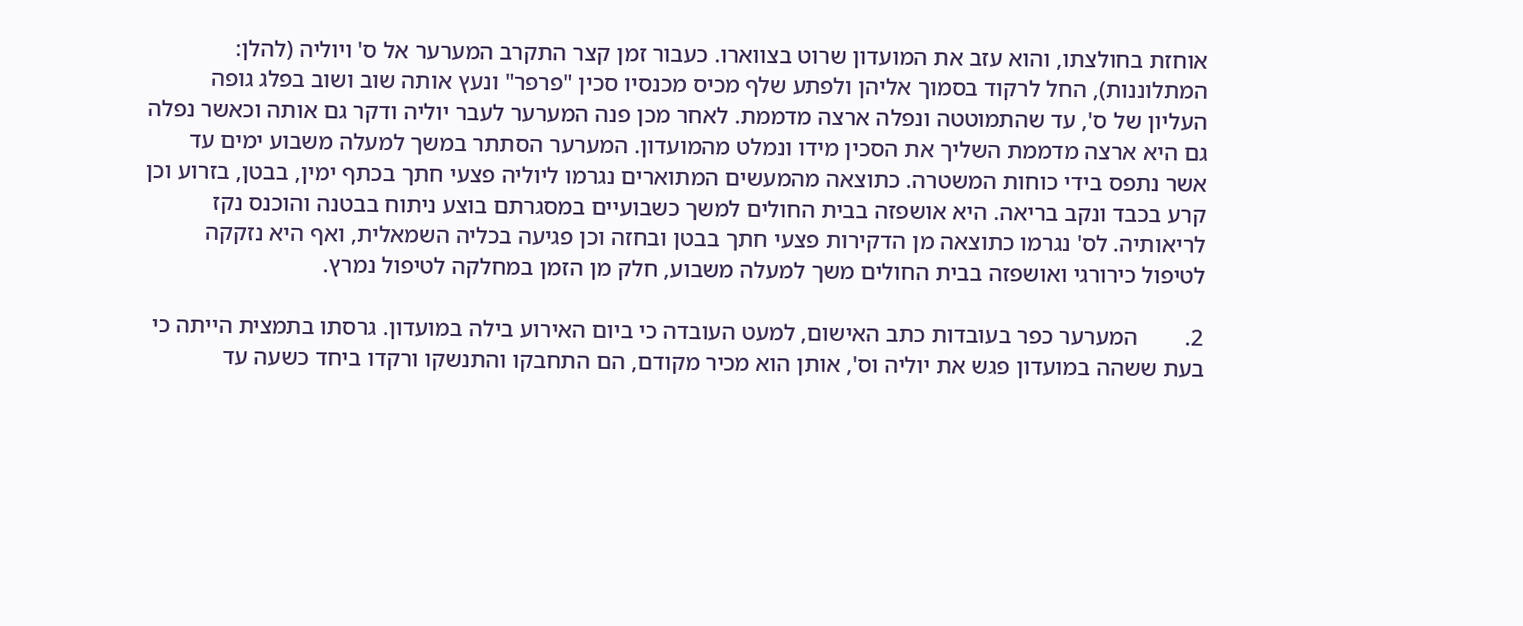אוחזת בחולצתו, והוא עזב את המועדון שרוט בצווארו. כעבור זמן קצר התקרב המערער אל ס' ויוליה (להלן: המתלוננות), החל לרקוד בסמוך אליהן ולפתע שלף מכיס מכנסיו סכין "פרפר" ונעץ אותה שוב ושוב בפלג גופה העליון של ס', עד שהתמוטטה ונפלה ארצה מדממת. לאחר מכן פנה המערער לעבר יוליה ודקר גם אותה וכאשר נפלה גם היא ארצה מדממת השליך את הסכין מידו ונמלט מהמועדון. המערער הסתתר במשך למעלה משבוע ימים עד אשר נתפס בידי כוחות המשטרה. כתוצאה מהמעשים המתוארים נגרמו ליוליה פצעי חתך בכתף ימין, בבטן, בזרוע וכן קרע בכבד ונקב בריאה. היא אושפזה בבית החולים למשך כשבועיים במסגרתם בוצע ניתוח בבטנה והוכנס נקז לריאותיה. לס' נגרמו כתוצאה מן הדקירות פצעי חתך בבטן ובחזה וכן פגיעה בכליה השמאלית, ואף היא נזקקה לטיפול כירורגי ואושפזה בבית החולים משך למעלה משבוע, חלק מן הזמן במחלקה לטיפול נמרץ.

2.        המערער כפר בעובדות כתב האישום, למעט העובדה כי ביום האירוע בילה במועדון. גרסתו בתמצית הייתה כי בעת ששהה במועדון פגש את יוליה וס', אותן הוא מכיר מקודם, הם התחבקו והתנשקו ורקדו ביחד כשעה עד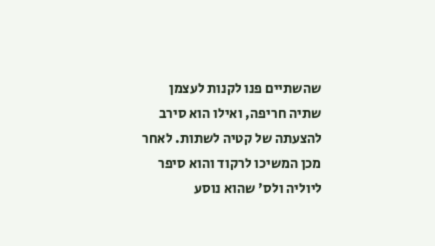שהשתיים פנו לקנות לעצמן שתיה חריפה, ואילו הוא סירב להצעתה של קטיה לשתות. לאחר מכן המשיכו לרקוד והוא סיפר ליוליה ולס' שהוא נוסע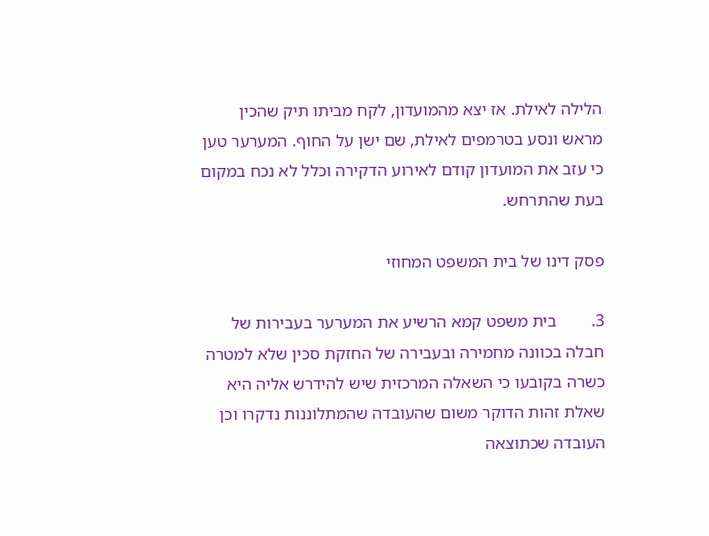הלילה לאילת. אז יצא מהמועדון, לקח מביתו תיק שהכין מראש ונסע בטרמפים לאילת, שם ישן על החוף. המערער טען כי עזב את המועדון קודם לאירוע הדקירה וכלל לא נכח במקום בעת שהתרחש.

פסק דינו של בית המשפט המחוזי

3.        בית משפט קמא הרשיע את המערער בעבירות של חבלה בכוונה מחמירה ובעבירה של החזקת סכין שלא למטרה כשרה בקובעו כי השאלה המרכזית שיש להידרש אליה היא שאלת זהות הדוקר משום שהעובדה שהמתלוננות נדקרו וכן העובדה שכתוצאה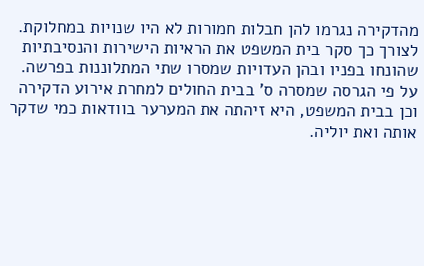מהדקירה נגרמו להן חבלות חמורות לא היו שנויות במחלוקת. לצורך כך סקר בית המשפט את הראיות הישירות והנסיבתיות שהונחו בפניו ובהן העדויות שמסרו שתי המתלוננות בפרשה. על פי הגרסה שמסרה ס' בבית החולים למחרת אירוע הדקירה וכן בבית המשפט, היא זיהתה את המערער בוודאות כמי שדקר אותה ואת יוליה.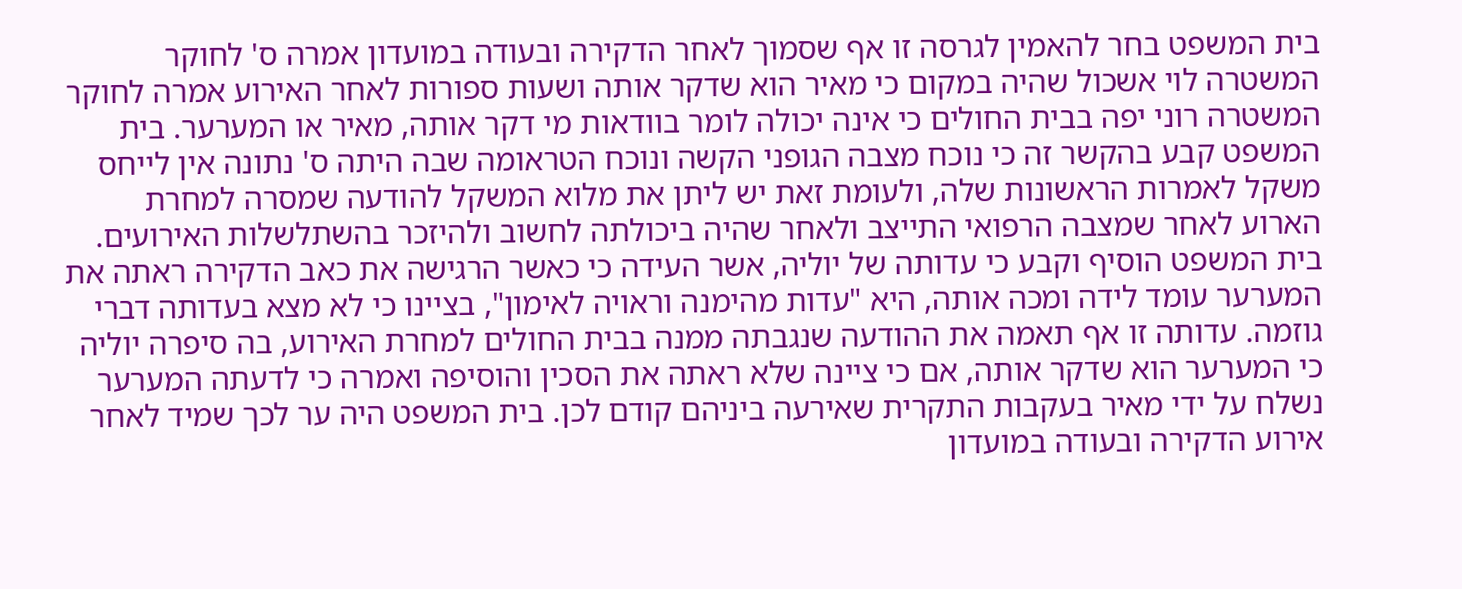בית המשפט בחר להאמין לגרסה זו אף שסמוך לאחר הדקירה ובעודה במועדון אמרה ס' לחוקר המשטרה לוי אשכול שהיה במקום כי מאיר הוא שדקר אותה ושעות ספורות לאחר האירוע אמרה לחוקר המשטרה רוני יפה בבית החולים כי אינה יכולה לומר בוודאות מי דקר אותה, מאיר או המערער. בית המשפט קבע בהקשר זה כי נוכח מצבה הגופני הקשה ונוכח הטראומה שבה היתה ס' נתונה אין לייחס משקל לאמרות הראשונות שלה, ולעומת זאת יש ליתן את מלוא המשקל להודעה שמסרה למחרת הארוע לאחר שמצבה הרפואי התייצב ולאחר שהיה ביכולתה לחשוב ולהיזכר בהשתלשלות האירועים. בית המשפט הוסיף וקבע כי עדותה של יוליה, אשר העידה כי כאשר הרגישה את כאב הדקירה ראתה את המערער עומד לידה ומכה אותה, היא "עדות מהימנה וראויה לאימון", בציינו כי לא מצא בעדותה דברי גוזמה. עדותה זו אף תאמה את ההודעה שנגבתה ממנה בבית החולים למחרת האירוע, בה סיפרה יוליה כי המערער הוא שדקר אותה, אם כי ציינה שלא ראתה את הסכין והוסיפה ואמרה כי לדעתה המערער נשלח על ידי מאיר בעקבות התקרית שאירעה ביניהם קודם לכן. בית המשפט היה ער לכך שמיד לאחר אירוע הדקירה ובעודה במועדון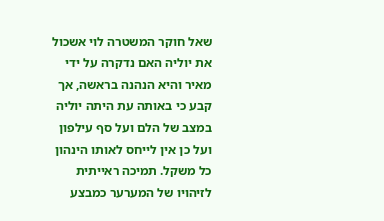שאל חוקר המשטרה לוי אשכול את יוליה האם נדקרה על ידי מאיר והיא הנהנה בראשה, אך קבע כי באותה עת היתה יוליה במצב של הלם ועל סף עילפון ועל כן אין לייחס לאותו הינהון כל משקל. תמיכה ראייתית לזיהויו של המערער כמבצע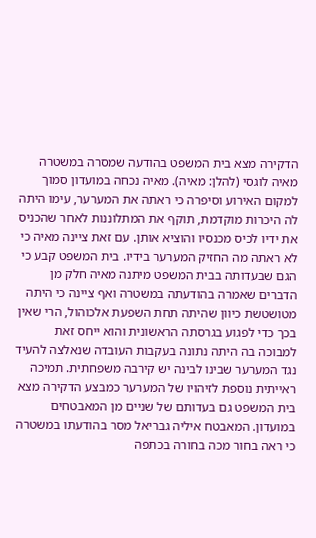הדקירה מצא בית המשפט בהודעה שמסרה במשטרה מאיה לוגסי (להלן: מאיה). מאיה נכחה במועדון סמוך למקום האירוע וסיפרה כי ראתה את המערער, עימו היתה לה היכרות מוקדמת, תוקף את המתלוננות לאחר שהכניס את ידיו לכיס מכנסיו והוציא אותן. עם זאת ציינה מאיה כי לא ראתה מה החזיק המערער בידיו. בית המשפט קבע כי הגם שבעדותה בבית המשפט מיתנה מאיה חלק מן הדברים שאמרה בהודעתה במשטרה ואף ציינה כי היתה מטושטשת כיוון שהיתה תחת השפעת אלכוהול, הרי שאין בכך כדי לפגוע בגרסתה הראשונית והוא ייחס זאת למבוכה בה היתה נתונה בעקבות העובדה שנאלצה להעיד נגד המערער שבינו לבינה יש קירבה משפחתית. תמיכה ראייתית נוספת לזיהויו של המערער כמבצע הדקירה מצא בית המשפט גם בעדותם של שניים מן המאבטחים במועדון. המאבטח איליה גבריאל מסר בהודעתו במשטרה כי ראה בחור מכה בחורה בכתפה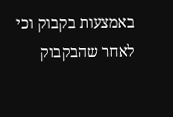באמצעות בקבוק וכי לאחר שהבקבוק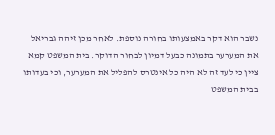נשבר הוא דקר באמצעותו בחורה נוספת. לאחר מכן זיהה גבריאל את המערער בתמונה כבעל דמיון לבחור הדוקר. בית המשפט קמא ציין כי לעד זה לא היה כל אינטרס להפליל את המערער, וכי בעדותו בבית המשפט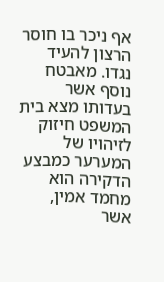אף ניכר בו חוסר הרצון להעיד נגדו. מאבטח נוסף אשר בעדותו מצא בית המשפט חיזוק לזיהויו של המערער כמבצע הדקירה הוא מחמד אמין, אשר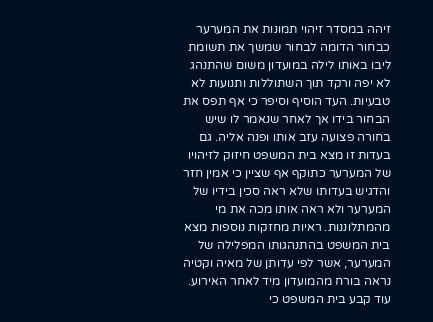זיהה במסדר זיהוי תמונות את המערער כבחור הדומה לבחור שמשך את תשומת ליבו באותו לילה במועדון משום שהתנהג לא יפה ורקד תוך השתוללות ותנועות לא טבעיות. העד הוסיף וסיפר כי אף תפס את הבחור בידו אך לאחר שנאמר לו שיש בחורה פצועה עזב אותו ופנה אליה. גם בעדות זו מצא בית המשפט חיזוק לזיהויו של המערער כתוקף אף שציין כי אמין חזר והדגיש בעדותו שלא ראה סכין בידיו של המערער ולא ראה אותו מכה את מי מהמתלוננות. ראיות מחזקות נוספות מצא בית המשפט בהתנהגותו המפלילה של המערער, אשר לפי עדותן של מאיה וקטיה נראה בורח מהמועדון מיד לאחר האירוע. עוד קבע בית המשפט כי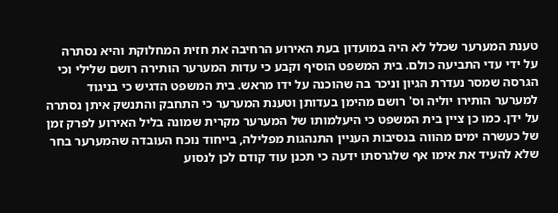טענת המערער שכלל לא היה במועדון בעת האירוע הרחיבה את חזית המחלוקת והיא נסתרה על ידי עדי התביעה כולם. בית המשפט הוסיף וקבע כי עדות המערער הותירה רושם שלילי וכי הגרסה שמסר נעדרת הגיון וניכר בה שהוכנה על ידו מראש. בית המשפט הדגיש כי בניגוד למערער הותירו יוליה וס' רושם מהימן בעדותן וטענת המערער כי התחבק והתנשק איתן נסתרה על ידן. כמו כן ציין בית המשפט כי היעלמותו של המערער מקרית שמונה בליל האירוע לפרק זמן של כעשרה ימים מהווה בנסיבות העניין התנהגות מפלילה, בייחוד נוכח העובדה שהמערער בחר שלא להעיד את אימו אף שלגרסתו ידעה כי תכנן עוד קודם לכן לנסוע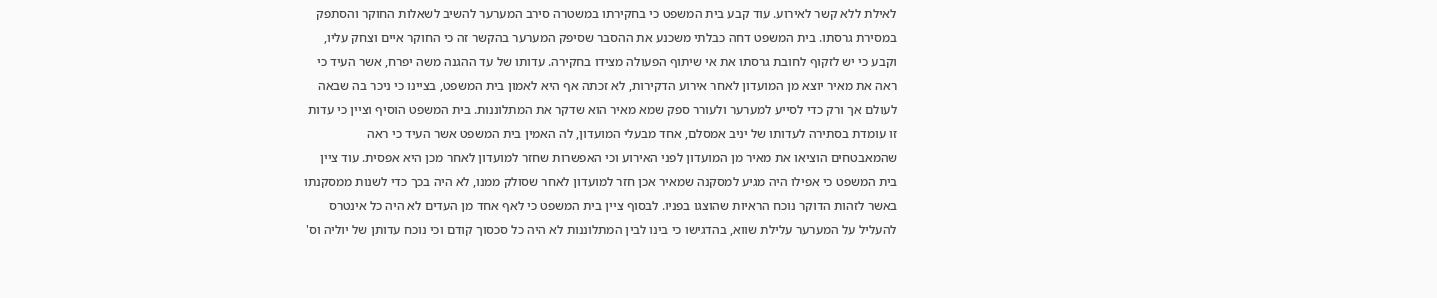לאילת ללא קשר לאירוע. עוד קבע בית המשפט כי בחקירתו במשטרה סירב המערער להשיב לשאלות החוקר והסתפק במסירת גרסתו. בית המשפט דחה כבלתי משכנע את ההסבר שסיפק המערער בהקשר זה כי החוקר איים וצחק עליו, וקבע כי יש לזקוף לחובת גרסתו את אי שיתוף הפעולה מצידו בחקירה. עדותו של עד ההגנה משה יפרח, אשר העיד כי ראה את מאיר יוצא מן המועדון לאחר אירוע הדקירות, לא זכתה אף היא לאמון בית המשפט, בציינו כי ניכר בה שבאה לעולם אך ורק כדי לסייע למערער ולעורר ספק שמא מאיר הוא שדקר את המתלוננות. בית המשפט הוסיף וציין כי עדות זו עומדת בסתירה לעדותו של יניב אמסלם, אחד מבעלי המועדון, לה האמין בית המשפט אשר העיד כי ראה שהמאבטחים הוציאו את מאיר מן המועדון לפני האירוע וכי האפשרות שחזר למועדון לאחר מכן היא אפסית. עוד ציין בית המשפט כי אפילו היה מגיע למסקנה שמאיר אכן חזר למועדון לאחר שסולק ממנו, לא היה בכך כדי לשנות ממסקנתו באשר לזהות הדוקר נוכח הראיות שהוצגו בפניו. לבסוף ציין בית המשפט כי לאף אחד מן העדים לא היה כל אינטרס להעליל על המערער עלילת שווא, בהדגישו כי בינו לבין המתלוננות לא היה כל סכסוך קודם וכי נוכח עדותן של יוליה וס'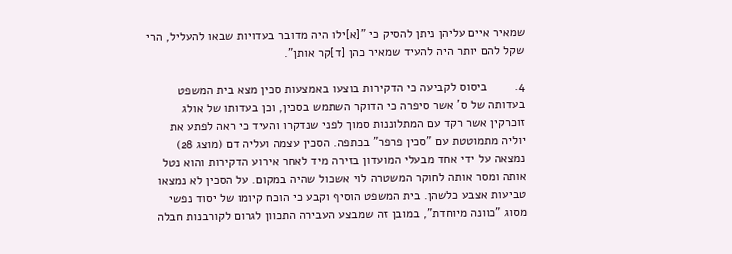שמאיר איים עליהן ניתן להסיק כי "[א]ילו היה מדובר בעדויות שבאו להעליל, הרי שקל להם יותר היה להעיד שמאיר כהן [ד]קר אותן".

4.        ביסוס לקביעה כי הדקירות בוצעו באמצעות סכין מצא בית המשפט בעדותה של ס' אשר סיפרה כי הדוקר השתמש בסכין, וכן בעדותו של אולג זוכרקין אשר רקד עם המתלוננות סמוך לפני שנדקרו והעיד כי ראה לפתע את יוליה מתמוטטת עם "סכין פרפר" בכתפה. הסכין עצמה ועליה דם (מוצג 28) נמצאה על ידי אחד מבעלי המועדון בזירה מיד לאחר אירוע הדקירות והוא נטל אותה ומסר אותה לחוקר המשטרה לוי אשכול שהיה במקום. על הסכין לא נמצאו טביעות אצבע כלשהן. בית המשפט הוסיף וקבע כי הוכח קיומו של יסוד נפשי מסוג "כוונה מיוחדת", במובן זה שמבצע העבירה התכוון לגרום לקורבנות חבלה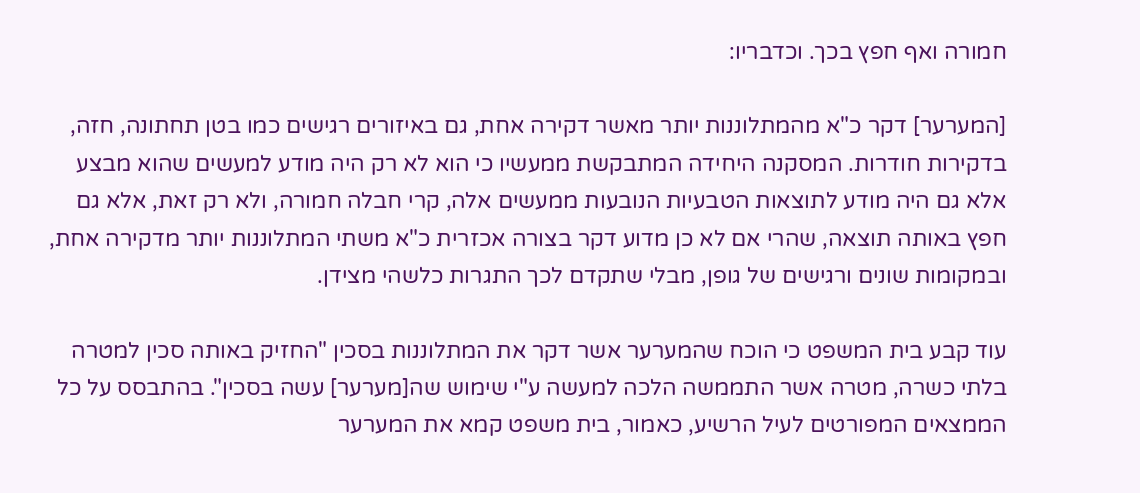חמורה ואף חפץ בכך. וכדבריו:

[המערער] דקר כ"א מהמתלוננות יותר מאשר דקירה אחת, גם באיזורים רגישים כמו בטן תחתונה, חזה, בדקירות חודרות. המסקנה היחידה המתבקשת ממעשיו כי הוא לא רק היה מודע למעשים שהוא מבצע אלא גם היה מודע לתוצאות הטבעיות הנובעות ממעשים אלה, קרי חבלה חמורה, ולא רק זאת, אלא גם חפץ באותה תוצאה, שהרי אם לא כן מדוע דקר בצורה אכזרית כ"א משתי המתלוננות יותר מדקירה אחת, ובמקומות שונים ורגישים של גופן, מבלי שתקדם לכך התגרות כלשהי מצידן.

עוד קבע בית המשפט כי הוכח שהמערער אשר דקר את המתלוננות בסכין "החזיק באותה סכין למטרה בלתי כשרה, מטרה אשר התממשה הלכה למעשה ע"י שימוש שה[מערער] עשה בסכין". בהתבסס על כל הממצאים המפורטים לעיל הרשיע, כאמור, בית משפט קמא את המערער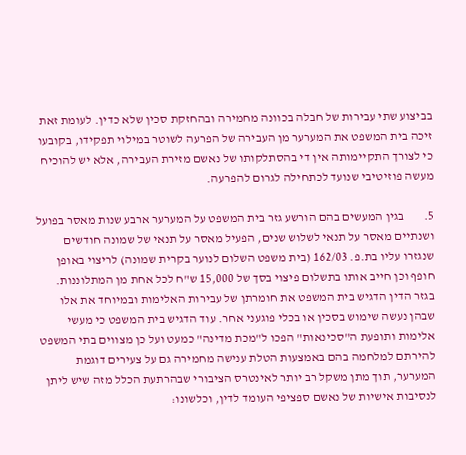בביצוע שתי עבירות של חבלה בכוונה מחמירה ובהחזקת סכין שלא כדין. לעומת זאת זיכה בית המשפט את המערער מן העבירה של הפרעה לשוטר במילוי תפקידו, בקובעו כי לצורך התקיימותה אין די בהסתלקותו של נאשם מזירת העבירה, אלא יש להוכיח מעשה פוזיטיבי שנועד לכתחילה לגרום להפרעה.

5.        בגין המעשים בהם הורשע גזר בית המשפט על המערער ארבע שנות מאסר בפועל ושנתיים מאסר על תנאי לשלוש שנים, הפעיל מאסר על תנאי של שמונה חודשים שנגזרו עליו בת.פ. 162/03 (בית משפט השלום לנוער בקרית שמונה) לריצוי באופן חופף וכן חייב אותו בתשלום פיצוי בסך של 15,000 ש"ח לכל אחת מן המתלוננות. בגזר הדין הדגיש בית המשפט את חומרתן של עבירות האלימות ובמיוחד את אלו שבהן נעשה שימוש בסכין או בכלי פוגעני אחר. עוד הדגיש בית המשפט כי מעשי אלימות ותופעת ה"סכינאות" הפכו ל"מכת מדינה" כמעט ועל כן מצווים בתי המשפט להירתם למלחמה בהם באמצעות הטלת ענישה מחמירה גם על צעירים דוגמת המערער, תוך מתן משקל רב יותר לאינטרס הציבורי שבהרתעת הכלל מזה שיש ליתן לנסיבות אישיות של נאשם ספציפי העומד לדין, וכלשונו: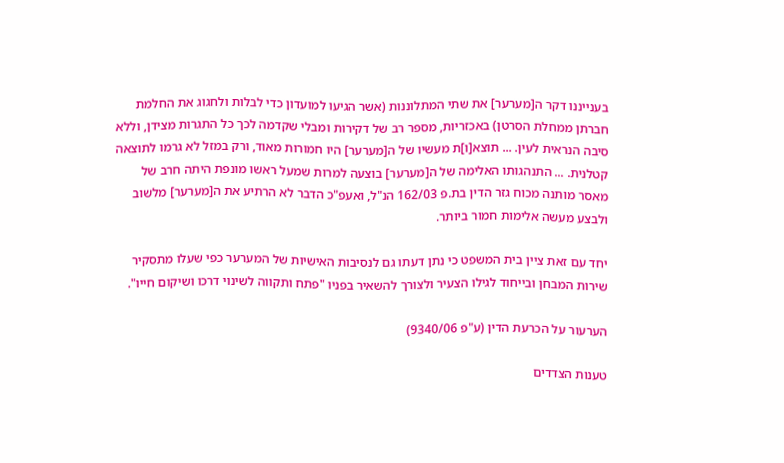בענייננו דקר ה[מערער] את שתי המתלוננות (אשר הגיעו למועדון כדי לבלות ולחגוג את החלמת חברתן ממחלת הסרטן) באכזריות, מספר רב של דקירות ומבלי שקדמה לכך כל התגרות מצידן, וללא סיבה הנראית לעין. ... תוצא[ו]ת מעשיו של ה[מערער] היו חמורות מאוד, ורק במזל לא גרמו לתוצאה קטלנית. ... התנהגותו האלימה של ה[מערער] בוצעה למרות שמעל ראשו מונפת היתה חרב של מאסר מותנה מכוח גזר הדין בת.פ 162/03 הנ"ל, ואעפ"כ הדבר לא הרתיע את ה[מערער] מלשוב ולבצע מעשה אלימות חמור ביותר.

יחד עם זאת ציין בית המשפט כי נתן דעתו גם לנסיבות האישיות של המערער כפי שעלו מתסקיר שירות המבחן ובייחוד לגילו הצעיר ולצורך להשאיר בפניו "פתח ותקווה לשינוי דרכו ושיקום חייו".

הערעור על הכרעת הדין (ע"פ 9340/06)

טענות הצדדים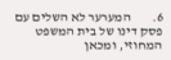6.        המערער לא השלים עם פסק דינו של בית המשפט המחוזי, ומכאן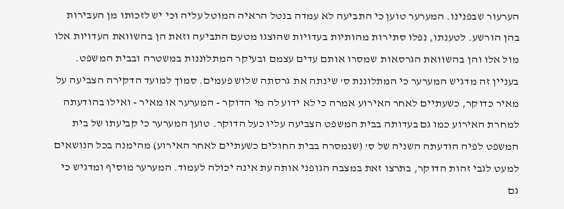הערעור שבפנינו. המערער טוען כי התביעה לא עמדה בנטל הראיה המוטל עליה וכי יש לזכותו מן העבירות בהן הורשע. לטענתו, נפלו סתירות מהותיות בעדויות שהוצגו מטעם התביעה וזאת הן בהשוואת העדויות אלו מול אלו והן בהשוואת הגרסאות שמסרו אותם עדים עצמם ובעיקר המתלוננות במשטרה ובבית המשפט. בעניין זה מדגיש המערער כי המתלוננת ס' שינתה את גרסתה שלוש פעמים. סמוך למועד הדקירה הצביעה על מאיר כדוקר, כשעתיים לאחר האירוע אמרה כי לא ידוע לה מי הדוקר - המערער או מאיר - ואילו בהודעתה למחרת האירוע כמו גם בעדותה בבית המשפט הצביעה עליו כעל הדוקר. טוען המערער כי קביעתו של בית המשפט לפיה הודעתה השניה של ס' (שנמסרה בבית החולים כשעתיים לאחר האירוע) מהימנה בכל הנושאים למעט לגבי זהות הדוקר, בתרצו זאת במצבה הגופני אותה עת אינה יכולה לעמוד. המערער מוסיף ומדגיש כי גם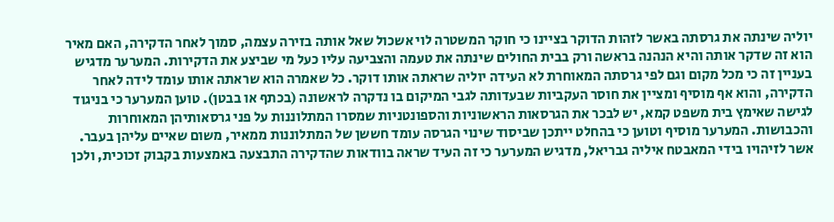יוליה שינתה את גרסתה באשר לזהות הדוקר בציינו כי חוקר המשטרה לוי אשכול שאל אותה בזירה עצמה, סמוך לאחר הדקירה, האם מאיר הוא זה שדקר אותה והיא הנהנה בראשה ורק בבית החולים שינתה את טעמה והצביעה עליו כעל מי שביצע את הדקירות. המערער מדגיש בעניין זה כי מכל מקום וגם לפי גרסתה המאוחרת לא העידה יוליה שראתה אותו דוקר. כל שאמרה הוא שראתה אותו עומד לידה לאחר הדקירה, והוא אף מוסיף ומציין את חוסר העקביות שבעדותה לגבי המיקום בו נדקרה לראשונה (בכתף או בבטן). טוען המערער כי בניגוד לגישה שאימץ בית משפט קמא, יש לבכר את הגרסאות הראשוניות והספונטניות שמסרו המתלוננות על פני גרסאותיהן המאוחרות והכבושות. המערער מוסיף וטוען כי בהחלט ייתכן שביסוד שינוי הגרסה עומד חששן של המתלוננות ממאיר, משום שאיים עליהן בעבר. אשר לזיהויו בידי המאבטח איליה גבריאל, מדגיש המערער כי זה העיד שראה בוודאות שהדקירה התבצעה באמצעות בקבוק זכוכית, ולכן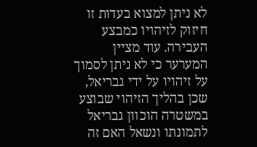לא ניתן למצוא בעדות זו חיזוק לזיהויו כמבצע העבירה. עוד מציין המערער כי לא ניתן לסמוך על זיהויו על ידי גבריאל, שכן בהליך הזיהוי שבוצע במשטרה הוכוון גבריאל לתמונתו ונשאל האם זה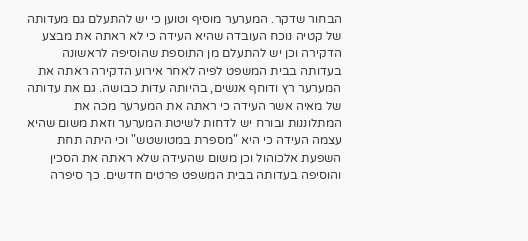הבחור שדקר. המערער מוסיף וטוען כי יש להתעלם גם מעדותה של קטיה נוכח העובדה שהיא העידה כי לא ראתה את מבצע הדקירה וכן יש להתעלם מן התוספת שהוסיפה לראשונה בעדותה בבית המשפט לפיה לאחר אירוע הדקירה ראתה את המערער רץ ודוחף אנשים, בהיותה עדות כבושה. גם את עדותה של מאיה אשר העידה כי ראתה את המערער מכה את המתלוננות ובורח יש לדחות לשיטת המערער וזאת משום שהיא עצמה העידה כי היא "מספרת במטושטש" וכי היתה תחת השפעת אלכוהול וכן משום שהעידה שלא ראתה את הסכין והוסיפה בעדותה בבית המשפט פרטים חדשים. כך סיפרה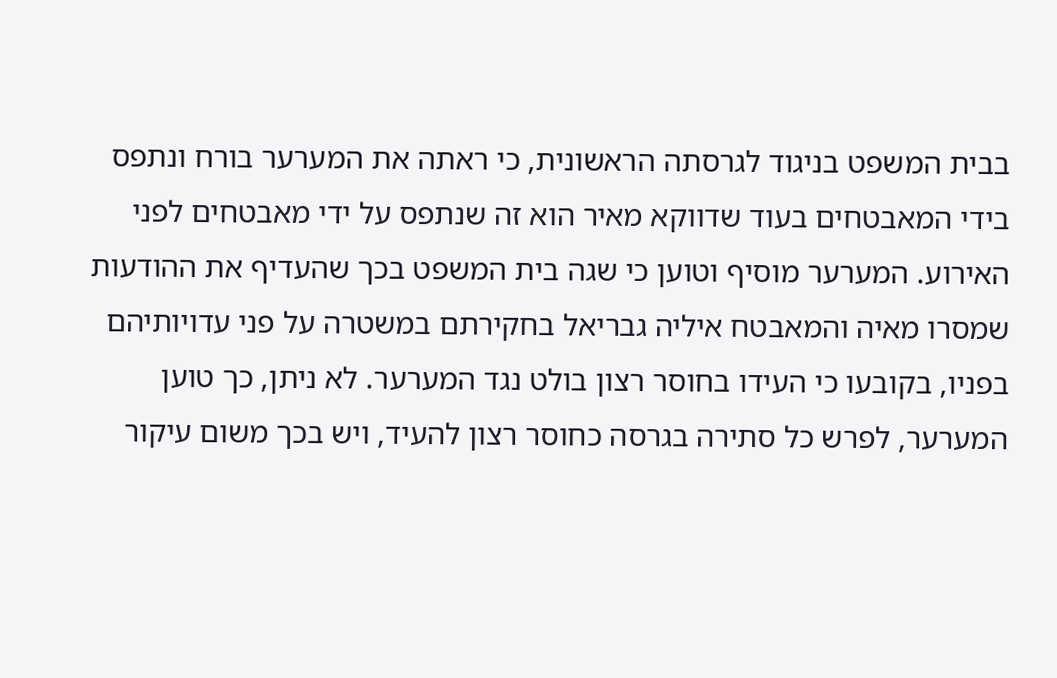בבית המשפט בניגוד לגרסתה הראשונית, כי ראתה את המערער בורח ונתפס בידי המאבטחים בעוד שדווקא מאיר הוא זה שנתפס על ידי מאבטחים לפני האירוע. המערער מוסיף וטוען כי שגה בית המשפט בכך שהעדיף את ההודעות שמסרו מאיה והמאבטח איליה גבריאל בחקירתם במשטרה על פני עדויותיהם בפניו, בקובעו כי העידו בחוסר רצון בולט נגד המערער. לא ניתן, כך טוען המערער, לפרש כל סתירה בגרסה כחוסר רצון להעיד, ויש בכך משום עיקור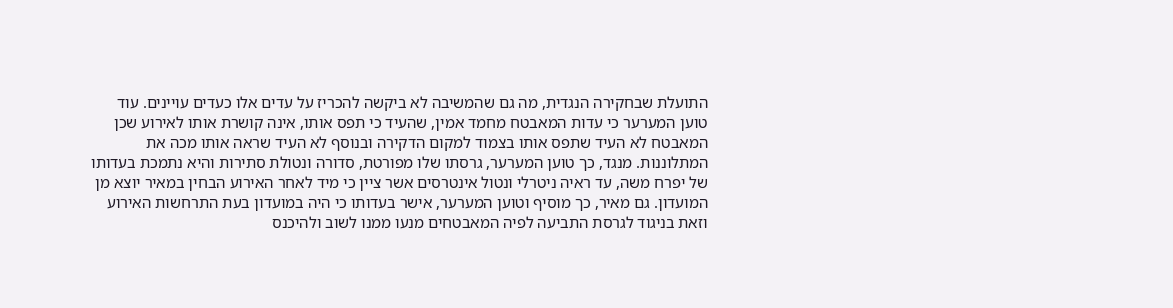התועלת שבחקירה הנגדית, מה גם שהמשיבה לא ביקשה להכריז על עדים אלו כעדים עויינים. עוד טוען המערער כי עדות המאבטח מחמד אמין, שהעיד כי תפס אותו, אינה קושרת אותו לאירוע שכן המאבטח לא העיד שתפס אותו בצמוד למקום הדקירה ובנוסף לא העיד שראה אותו מכה את המתלוננות. מנגד, כך טוען המערער, גרסתו שלו מפורטת, סדורה ונטולת סתירות והיא נתמכת בעדותו של יפרח משה, עד ראיה ניטרלי ונטול אינטרסים אשר ציין כי מיד לאחר האירוע הבחין במאיר יוצא מן המועדון. גם מאיר, כך מוסיף וטוען המערער, אישר בעדותו כי היה במועדון בעת התרחשות האירוע וזאת בניגוד לגרסת התביעה לפיה המאבטחים מנעו ממנו לשוב ולהיכנס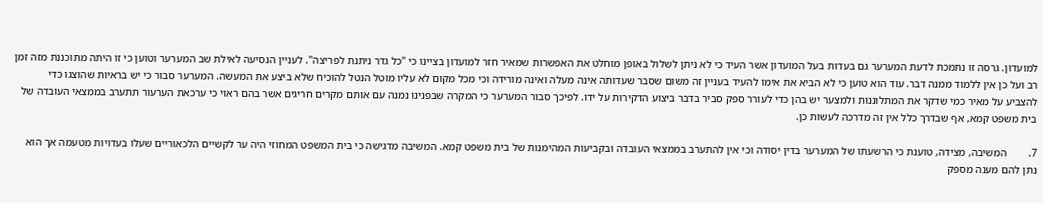למועדון. גרסה זו נתמכת לדעת המערער גם בעדות בעל המועדון אשר העיד כי לא ניתן לשלול באופן מוחלט את האפשרות שמאיר חזר למועדון בציינו כי "כל גדר ניתנת לפריצה". לעניין הנסיעה לאילת שב המערער וטוען כי זו היתה מתוכננת מזה זמן רב ועל כן אין ללמוד ממנה דבר. עוד הוא טוען כי לא הביא את אימו להעיד בעניין זה משום שסבר שעדותה אינה מעלה ואינה מורידה וכי מכל מקום לא עליו מוטל הנטל להוכיח שלא ביצע את המעשה. המערער סבור כי יש בראיות שהוצגו כדי להצביע על מאיר כמי שדקר את המתלוננות ולמצער יש בהן כדי לעורר ספק סביר בדבר ביצוע הדקירות על ידו. לפיכך סבור המערער כי המקרה שבפנינו נמנה עם אותם מקרים חריגים אשר בהם ראוי כי ערכאת הערעור תתערב בממצאי העובדה של בית משפט קמא, אף שבדרך כלל אין זה מדרכה לעשות כן.

7.        המשיבה, מצידה, טוענת כי הרשעתו של המערער בדין יסודה וכי אין להתערב בממצאי העובדה ובקביעות המהימנות של בית משפט קמא. המשיבה מדגישה כי בית המשפט המחוזי היה ער לקשיים הלכאוריים שעלו בעדויות מטעמה אך הוא נתן להם מענה מספק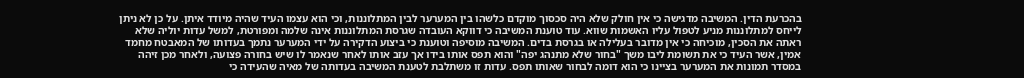בהכרעת הדין. המשיבה מדגישה כי אין חולק שלא היה סכסוך מוקדם כלשהו בין המערער לבין המתלוננות, וכי הוא עצמו העיד שהיה מיודד איתן. על כן לא ניתן לייחס למתלוננות מניע לטפול עליו האשמות שווא. עוד טוענת המשיבה כי דווקא העובדה שגרסת המתלוננות אינה שלמה ומפורטת, למשל עדות יוליה שלא ראתה את הסכין, מוכיחה כי אין מדובר בעלילה או בגרסת בדים. המשיבה מוסיפה וטוענת כי ביצוע הדקירה על ידי המערער נתמך בעדותו של המאבטח מחמד אמין, אשר העיד כי את תשומת ליבו משך "בחור שלא מתנהג יפה" והוא תפס אותו בידו אך עזב אותו לאחר שנאמר לו שיש בחורה פצועה, ולאחר מכן זיהה במסדר תמונות את המערער בציינו כי הוא דומה לבחור שאותו תפס. עדות זו משתלבת לטענת המשיבה בעדותה של מאיה שהעידה כי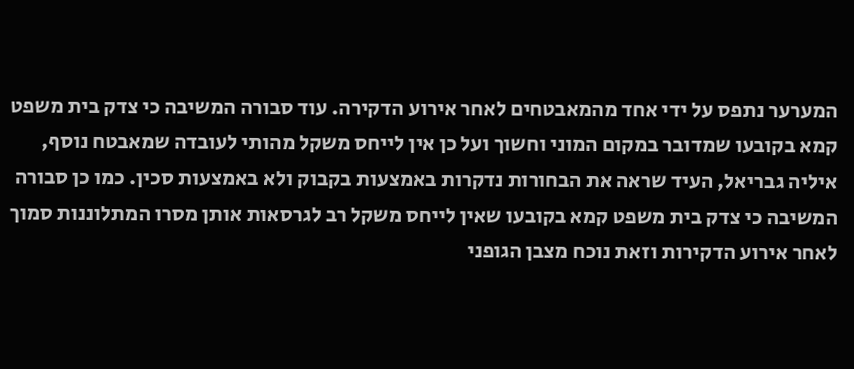המערער נתפס על ידי אחד מהמאבטחים לאחר אירוע הדקירה. עוד סבורה המשיבה כי צדק בית משפט קמא בקובעו שמדובר במקום המוני וחשוך ועל כן אין לייחס משקל מהותי לעובדה שמאבטח נוסף, איליה גבריאל, העיד שראה את הבחורות נדקרות באמצעות בקבוק ולא באמצעות סכין. כמו כן סבורה המשיבה כי צדק בית משפט קמא בקובעו שאין לייחס משקל רב לגרסאות אותן מסרו המתלוננות סמוך לאחר אירוע הדקירות וזאת נוכח מצבן הגופני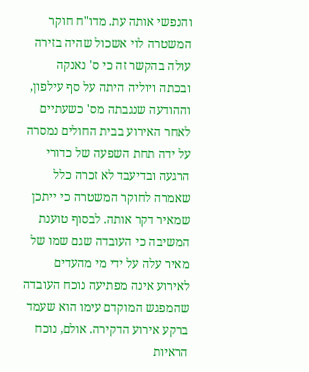והנפשי אותה עת. מדו"ח חוקר המשטרה לוי אשכול שהיה בזירה עולה בהקשר זה כי ס' נאנקה ובכתה ויוליה היתה על סף עילפון, וההודעה שנגבתה מס' כשעתיים לאחר האירוע בבית החולים נמסרה על ידה תחת השפעה של כדורי הרגעה ובדיעבד לא זכרה כלל שאמרה לחוקר המשטרה כי ייתכן שמאיר דקר אותה. לבסוף טוענת המשיבה כי העובדה שגם שמו של מאיר עלה על ידי מי מהעדים לאירוע אינה מפתיעה נוכח העובדה שהמפגש המוקדם עימו הוא שעמד ברקע אירוע הדקירה. אולם, נוכח הראיות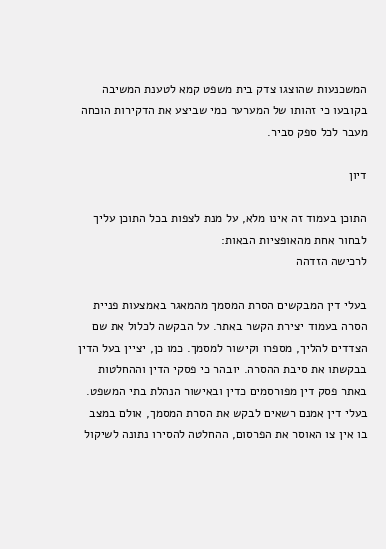המשכנעות שהוצגו צדק בית משפט קמא לטענת המשיבה בקובעו כי זהותו של המערער כמי שביצע את הדקירות הוכחה מעבר לכל ספק סביר.

דיון

התוכן בעמוד זה אינו מלא, על מנת לצפות בכל התוכן עליך לבחור אחת מהאופציות הבאות:
לרכישה הזדהה

בעלי דין המבקשים הסרת המסמך מהמאגר באמצעות פניית הסרה בעמוד יצירת הקשר באתר. על הבקשה לכלול את שם הצדדים להליך, מספרו וקישור למסמך. כמו כן, יציין בעל הדין בבקשתו את סיבת ההסרה. יובהר כי פסקי הדין וההחלטות באתר פסק דין מפורסמים כדין ובאישור הנהלת בתי המשפט. בעלי דין אמנם רשאים לבקש את הסרת המסמך, אולם במצב בו אין צו האוסר את הפרסום, ההחלטה להסירו נתונה לשיקול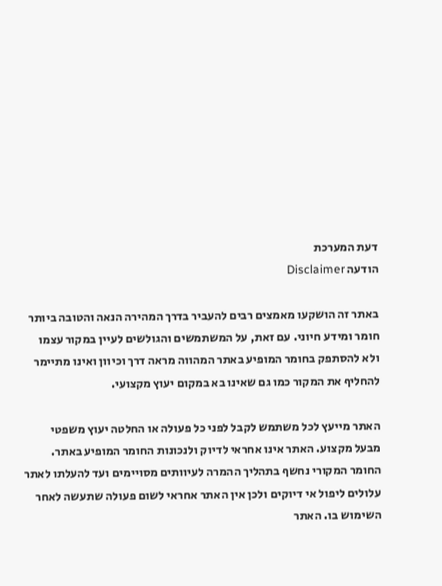דעת המערכת
הודעה Disclaimer

באתר זה הושקעו מאמצים רבים להעביר בדרך המהירה הנאה והטובה ביותר חומר ומידע חיוני. עם זאת, על המשתמשים והגולשים לעיין במקור עצמו ולא להסתפק בחומר המופיע באתר המהווה מראה דרך וכיוון ואינו מתיימר להחליף את המקור כמו גם שאינו בא במקום יעוץ מקצועי.

האתר מייעץ לכל משתמש לקבל לפני כל פעולה או החלטה יעוץ משפטי מבעל מקצוע. האתר אינו אחראי לדיוק ולנכונות החומר המופיע באתר. החומר המקורי נחשף בתהליך ההמרה לעיוותים מסויימים ועד להעלתו לאתר עלולים ליפול אי דיוקים ולכן אין האתר אחראי לשום פעולה שתעשה לאחר השימוש בו. האתר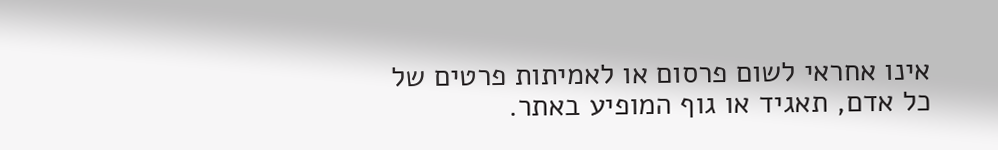אינו אחראי לשום פרסום או לאמיתות פרטים של כל אדם, תאגיד או גוף המופיע באתר.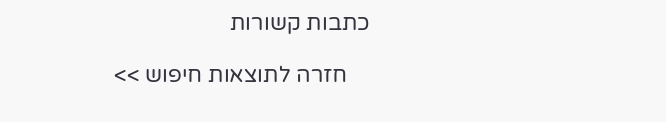כתבות קשורות

    חזרה לתוצאות חיפוש >>